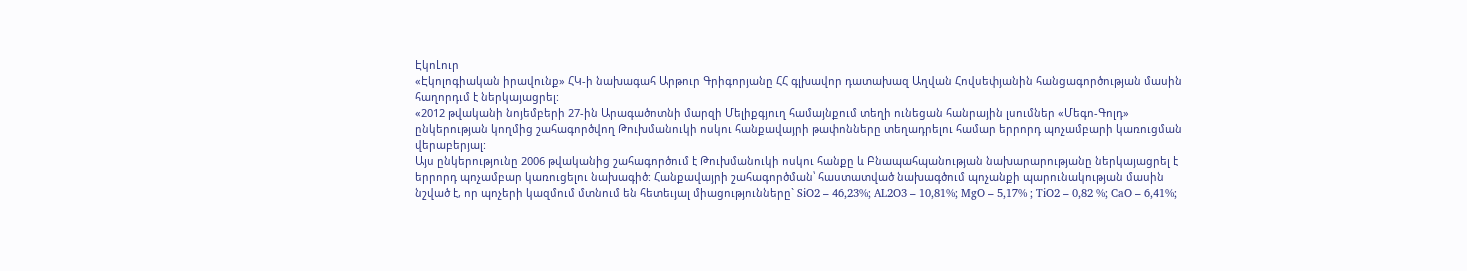ԷկոԼուր
«Էկոլոգիական իրավունք» ՀԿ-ի նախագահ Արթուր Գրիգորյանը ՀՀ գլխավոր դատախազ Աղվան Հովսեփյանին հանցագործության մասին հաղորդւմ է ներկայացրել:
«2012 թվականի նոյեմբերի 27-ին Արագածոտնի մարզի Մելիքգյուղ համայնքում տեղի ունեցան հանրային լսումներ «Մեգո-Գոլդ» ընկերության կողմից շահագործվող Թուխմանուկի ոսկու հանքավայրի թափոնները տեղադրելու համար երրորդ պոչամբարի կառուցման վերաբերյալ:
Այս ընկերությունը 2006 թվականից շահագործում է Թուխմանուկի ոսկու հանքը և Բնապահպանության նախարարությանը ներկայացրել է երրորդ պոչամբար կառուցելու նախագիծ: Հանքավայրի շահագործման՝ հաստատված նախագծում պոչանքի պարունակության մասին նշված է, որ պոչերի կազմում մտնում են հետեւյալ միացությունները` SiO2 – 46,23%; AL2O3 – 10,81%; MgO – 5,17% ; TiO2 – 0,82 %; CaO – 6,41%;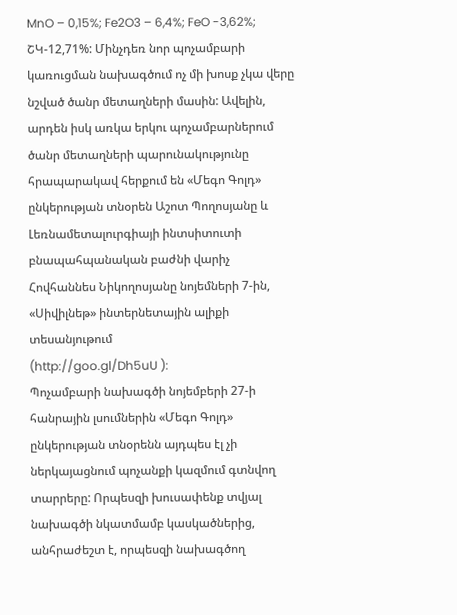MnO – 0,15%; Fe2O3 – 6,4%; FeO -3,62%; ՇԿ-12,71%: Մինչդեռ նոր պոչամբարի կառուցման նախագծում ոչ մի խոսք չկա վերը նշված ծանր մետաղների մասին: Ավելին, արդեն իսկ առկա երկու պոչամբարներում ծանր մետաղների պարունակությունը հրապարակավ հերքում են «Մեգո Գոլդ» ընկերության տնօրեն Աշոտ Պողոսյանը և Լեռնամետալուրգիայի ինտսիտուտի բնապահպանական բաժնի վարիչ Հովհաննես Նիկողոսյանը նոյեմների 7-ին, «Սիվիլնեթ» ինտերնետային ալիքի տեսանյութում
(http://goo.gl/Dh5uU ):
Պոչամբարի նախագծի նոյեմբերի 27-ի հանրային լսումներին «Մեգո Գոլդ» ընկերության տնօրենն այդպես էլ չի ներկայացնում պոչանքի կազմում գտնվող տարրերը: Որպեսզի խուսափենք տվյալ նախագծի նկատմամբ կասկածներից, անհրաժեշտ է, որպեսզի նախագծող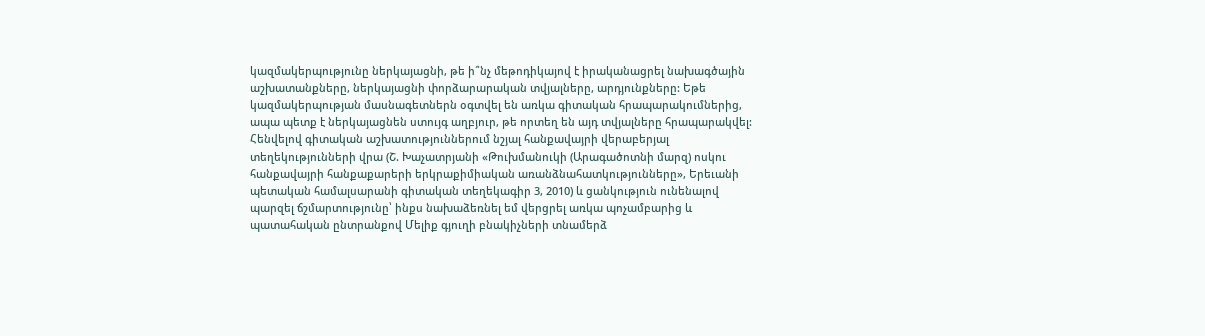կազմակերպությունը ներկայացնի, թե ի՞նչ մեթոդիկայով է իրականացրել նախագծային աշխատանքները, ներկայացնի փորձարարական տվյալները, արդյունքները: Եթե կազմակերպության մասնագետներն օգտվել են առկա գիտական հրապարակումներից, ապա պետք է ներկայացնեն ստույգ աղբյուր, թե որտեղ են այդ տվյալները հրապարակվել:
Հենվելով գիտական աշխատություններում նշյալ հանքավայրի վերաբերյալ տեղեկությունների վրա (Շ. Խաչատրյանի «Թուխմանուկի (Արագածոտնի մարզ) ոսկու հանքավայրի հանքաքարերի երկրաքիմիական առանձնահատկությունները», Երեւանի պետական համալսարանի գիտական տեղեկագիր 3, 2010) և ցանկություն ունենալով պարզել ճշմարտությունը՝ ինքս նախաձեռնել եմ վերցրել առկա պոչամբարից և պատահական ընտրանքով Մելիք գյուղի բնակիչների տնամերձ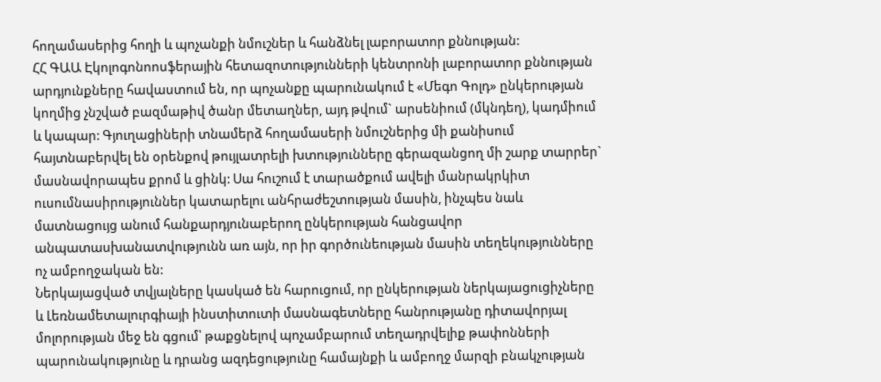հողամասերից հողի և պոչանքի նմուշներ և հանձնել լաբորատոր քննության:
ՀՀ ԳԱԱ Էկոլոգոնոոսֆերային հետազոտությունների կենտրոնի լաբորատոր քննության արդյունքները հավաստում են, որ պոչանքը պարունակում է «Մեգո Գոլդ» ընկերության կողմից չնշված բազմաթիվ ծանր մետաղներ, այդ թվում` արսենիում (մկնդեղ), կադմիում և կապար: Գյուղացիների տնամերձ հողամասերի նմուշներից մի քանիսում հայտնաբերվել են օրենքով թույլատրելի խտությունները գերազանցող մի շարք տարրեր` մասնավորապես քրոմ և ցինկ: Սա հուշում է տարածքում ավելի մանրակրկիտ ուսումնասիրություններ կատարելու անհրաժեշտության մասին, ինչպես նաև մատնացույց անում հանքարդյունաբերող ընկերության հանցավոր անպատասխանատվությունն առ այն, որ իր գործունեության մասին տեղեկությունները ոչ ամբողջական են:
Ներկայացված տվյալները կասկած են հարուցում, որ ընկերության ներկայացուցիչները և Լեռնամետալուրգիայի ինստիտուտի մասնագետները հանրությանը դիտավորյալ մոլորության մեջ են գցում՝ թաքցնելով պոչամբարում տեղադրվելիք թափոնների պարունակությունը և դրանց ազդեցությունը համայնքի և ամբողջ մարզի բնակչության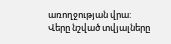առողջության վրա: Վերը նշված տվյալները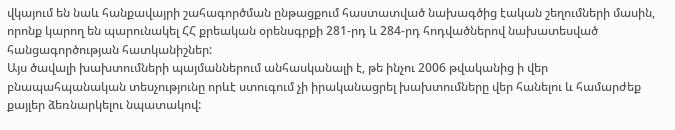վկայում են նաև հանքավայրի շահագործման ընթացքում հաստատված նախագծից էական շեղումների մասին, որոնք կարող են պարունակել ՀՀ քրեական օրենսգրքի 281-րդ և 284-րդ հոդվածներով նախատեսված հանցագործության հատկանիշներ:
Այս ծավալի խախտումների պայմաններում անհասկանալի է, թե ինչու 2006 թվականից ի վեր բնապահպանական տեսչությունը որևէ ստուգում չի իրականացրել խախտումները վեր հանելու և համարժեք քայլեր ձեռնարկելու նպատակով: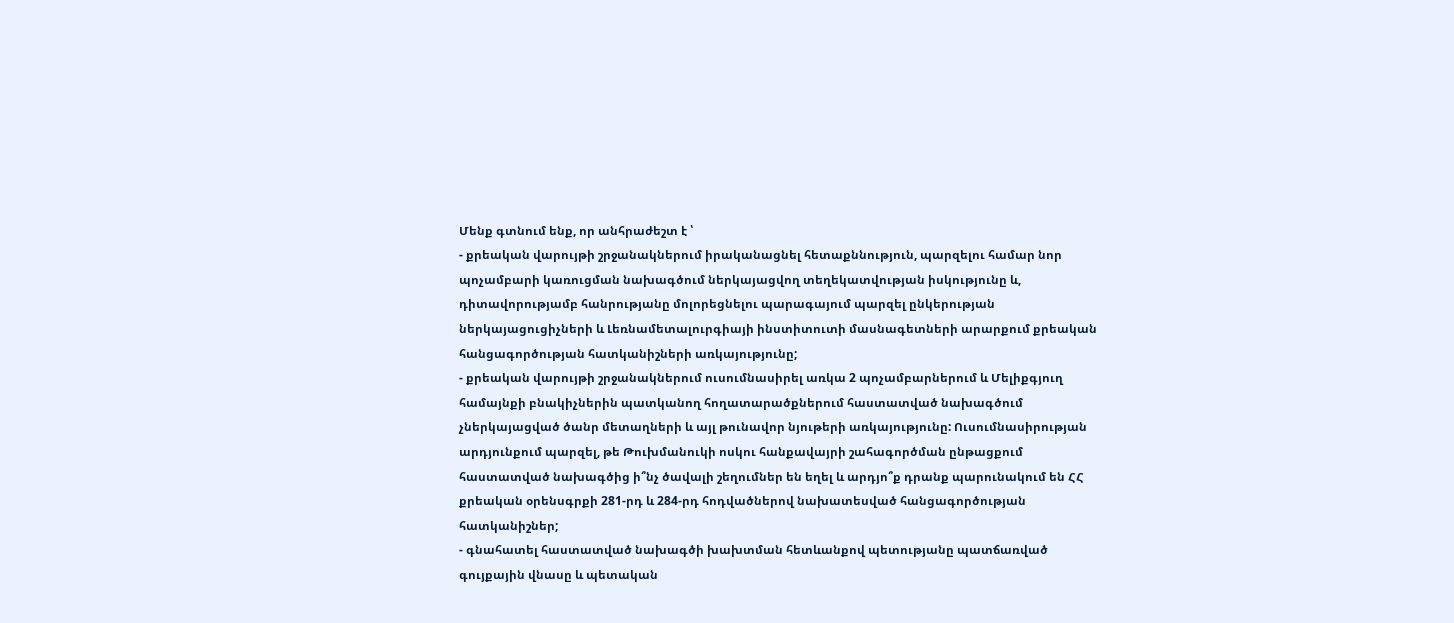Մենք գտնում ենք, որ անհրաժեշտ է ՝
- քրեական վարույթի շրջանակներում իրականացնել հետաքննություն, պարզելու համար նոր պոչամբարի կառուցման նախագծում ներկայացվող տեղեկատվության իսկությունը և, դիտավորությամբ հանրությանը մոլորեցնելու պարագայում պարզել ընկերության ներկայացուցիչների և Լեռնամետալուրգիայի ինստիտուտի մասնագետների արարքում քրեական հանցագործության հատկանիշների առկայությունը;
- քրեական վարույթի շրջանակներում ուսումնասիրել առկա 2 պոչամբարներում և Մելիքգյուղ համայնքի բնակիչներին պատկանող հողատարածքներում հաստատված նախագծում չներկայացված ծանր մետաղների և այլ թունավոր նյութերի առկայությունը: Ուսումնասիրության արդյունքում պարզել, թե Թուխմանուկի ոսկու հանքավայրի շահագործման ընթացքում հաստատված նախագծից ի՞նչ ծավալի շեղումներ են եղել և արդյո՞ք դրանք պարունակում են ՀՀ քրեական օրենսգրքի 281-րդ և 284-րդ հոդվածներով նախատեսված հանցագործության հատկանիշներ;
- գնահատել հաստատված նախագծի խախտման հետևանքով պետությանը պատճառված գույքային վնասը և պետական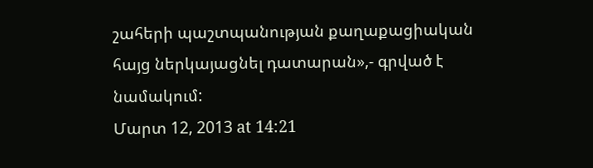շահերի պաշտպանության քաղաքացիական հայց ներկայացնել դատարան»,- գրված է նամակում:
Մարտ 12, 2013 at 14:21